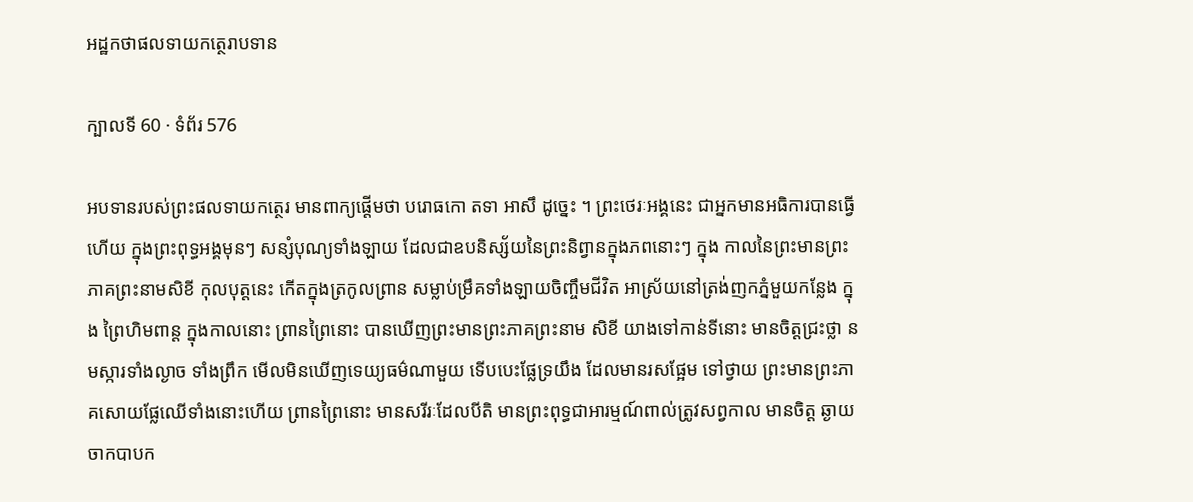អដ្ឋកថាផលទាយកត្ថេរាបទាន

ក្បាលទី 60 · ទំព័រ 576

អបទានរបស់ព្រះផលទាយកត្ថេរ មានពាក្យផ្តើមថា បរោធកោ តទា អាសឹ ដូច្នេះ ។ ព្រះថេរៈអង្គនេះ ជាអ្នកមានអធិការបានធ្វើហើយ ក្នុងព្រះពុទ្ធអង្គមុនៗ សន្សំបុណ្យទាំងឡាយ ដែលជាឧបនិស្ស័យនៃព្រះនិព្វានក្នុងភពនោះៗ ក្នុង កាលនៃព្រះមានព្រះភាគព្រះនាមសិខី កុលបុត្តនេះ កើតក្នុងត្រកូលព្រាន សម្លាប់ម្រឹគទាំងឡាយចិញ្ចឹមជីវិត អាស្រ័យនៅត្រង់ញកភ្នំមួយកន្លែង ក្នុង ព្រៃហិមពាន្ត ក្នុងកាលនោះ ព្រានព្រៃនោះ បានឃើញព្រះមានព្រះភាគព្រះនាម សិខី យាងទៅកាន់ទីនោះ មានចិត្តជ្រះថ្លា នមស្ការទាំងល្ងាច ទាំងព្រឹក មើលមិនឃើញទេយ្យធម៌ណាមួយ ទើបបេះផ្លែទ្រយឹង ដែលមានរសផ្អែម ទៅថ្វាយ ព្រះមានព្រះភាគសោយផ្លែឈើទាំងនោះហើយ ព្រានព្រៃនោះ មានសរីរៈដែលបីតិ មានព្រះពុទ្ធជាអារម្មណ៍ពាល់ត្រូវសព្វកាល មានចិត្ត ឆ្ងាយចាកបាបក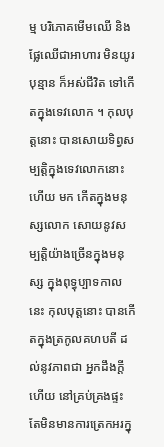ម្ម បរិភោគមើមឈើ និងផ្លែឈើជាអាហារ មិនយូរបុន្មាន ក៏អស់ជីវិត ទៅកើតក្នុងទេវលោក ។ កុលបុត្តនោះ បានសោយទិព្វសម្បត្តិក្នុងទេវលោកនោះហើយ មក កើតក្នុងមនុស្សលោក សោយនូវសម្បត្តិយ៉ាងច្រើនក្នុងមនុស្ស ក្នុងពុទ្ធុប្បាទកាលនេះ កុលបុត្តនោះ បានកើតក្នុងត្រកូលគហបតី ដល់នូវភាពជា អ្នកដឹងក្តីហើយ នៅគ្រប់គ្រងផ្ទះ តែមិនមានការត្រេកអរក្នុ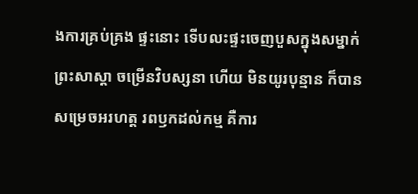ងការគ្រប់គ្រង ផ្ទះនោះ ទើបលះផ្ទះចេញបួសក្នុងសម្នាក់ព្រះសាស្តា ចម្រើនវិបស្សនា ហើយ មិនយូរបុន្មាន ក៏បានសម្រេចអរហត្ត រពឫកដល់កម្ម គឺការ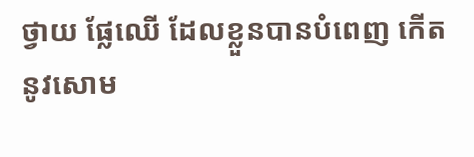ថ្វាយ ផ្លែឈើ ដែលខ្លួនបានបំពេញ កើតនូវសោម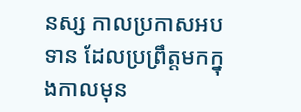នស្ស កាលប្រកាសអបទាន ដែលប្រព្រឹត្តមកក្នុងកាលមុន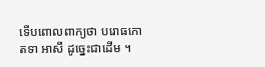ទើបពោលពាក្យថា បរោធកោ តទា អាសឹ ដូច្នេះជាដើម ។